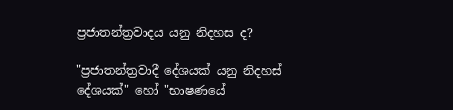ප්‍රජාතන්ත්‍රවාදය යනු නිදහස ද?

"ප්‍රජාතන්ත්‍රවාදී දේශයක් යනු නිදහස් දේශයක්" හෝ "භාෂණයේ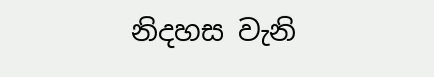නිදහස වැනි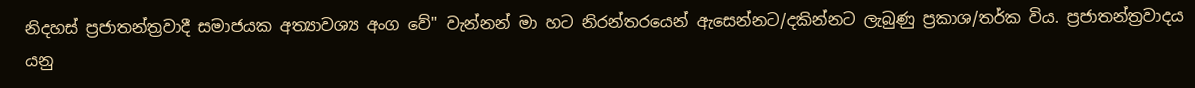නිදහස් ප්‍රජාතන්ත්‍රවාදී සමාජයක අත්‍යාවශ්‍ය අංග වේ" වැන්නන් මා හට නිරන්තරයෙන් ඇසෙන්නට/දකින්නට ලැබුණු ප්‍රකාශ/තර්ක විය. ප්‍රජාතන්ත්‍රවාදය යනු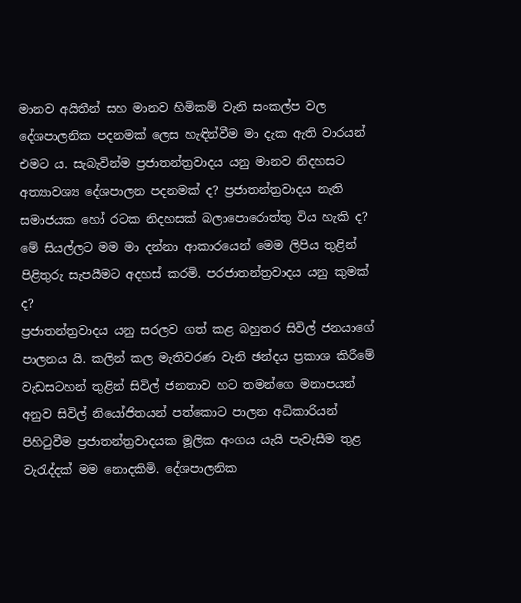මානව අයිතීන් සහ මානව හිමිකම් වැනි සංකල්ප වල දේශපාලනික පදනමක් ලෙස හැඳින්වීම මා දැක ඇති වාරයන් එමට ය. සැබැවින්ම ප්‍රජාතන්ත්‍රවාදය යනු මානව නිදහසට අත්‍යාවශ්‍ය දේශපාලන පදනමක් ද? ප්‍රජාතන්ත්‍රවාදය නැති සමාජයක හෝ රටක නිදහසක් බලාපොරොත්තු විය හැකි ද? මේ සියල්ලට මම මා දන්නා ආකාරයෙන් මෙම ලිපිය තුළින් පිළිතුරු සැපයීමට අදහස් කරමි. පරජාතන්ත්‍රවාදය යනු කුමක් ද?
ප්‍රජාතන්ත්‍රවාදය යනු සරලව ගත් කළ බහුතර සිවිල් ජනයාගේ පාලනය යි. කලින් කල මැතිවරණ වැනි ඡන්දය ප්‍රකාශ කිරීමේ වැඩසටහන් තුළින් සිවිල් ජනතාව හට තමන්ගෙ මනාපයන් අනුව සිවිල් නියෝජිතයන් පත්කොට පාලන අධිකාරියන් පිහිටුවීම ප්‍රජාතන්ත්‍රවාදයක මූලික අංගය යැයි පැවැසීම තුළ වැරැද්දක් මම නොදකිමි. දේශපාලනික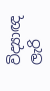විද්‍යාඥ ලැරි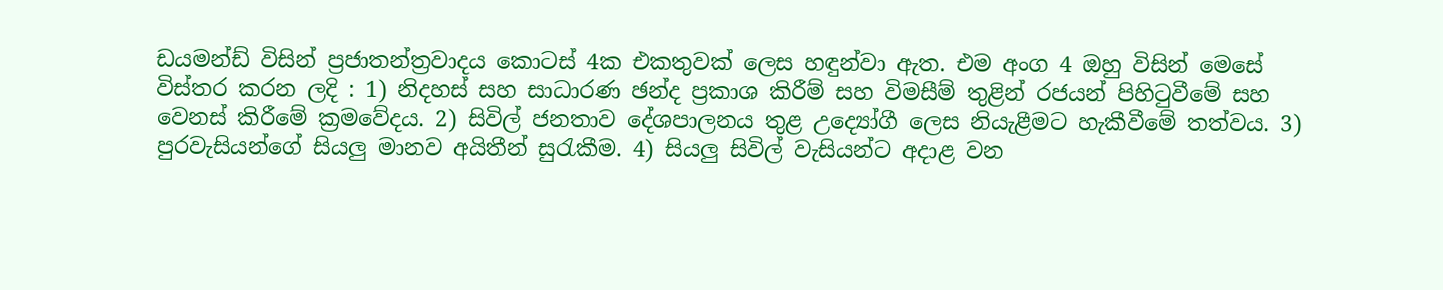ඩයමන්ඩ් විසින් ප්‍රජාතන්ත්‍රවාදය කොටස් 4ක එකතුවක් ලෙස හඳුන්වා ඇත. එම අංග 4 ඔහු විසින් මෙසේ විස්තර කරන ලදි : 1) නිදහස් සහ සාධාරණ ඡන්ද ප්‍රකාශ කිරීම් සහ විමසීම් තුළින් රජයන් පිහිටුවීමේ සහ වෙනස් කිරීමේ ක්‍රමවේදය. 2) සිවිල් ජනතාව දේශපාලනය තුළ උද්‍යෝගී ලෙස නියැළීමට හැකීවීමේ තත්වය. 3) පුරවැසියන්ගේ සියලු මානව අයිතීන් සුරැකීම. 4) සියලු සිවිල් වැසියන්ට අදාළ වන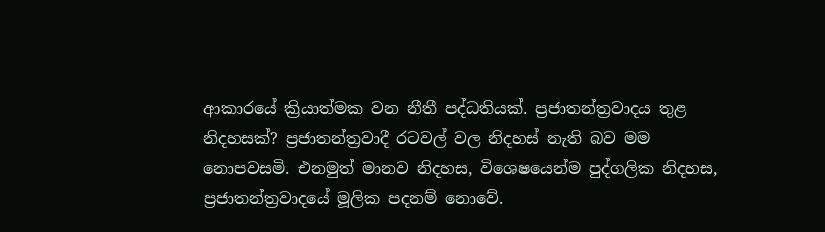ආකාරයේ ක්‍රියාත්මක වන නීතී පද්ධතියක්. ප්‍රජාතන්ත්‍රවාදය තුළ නිදහසක්? ප්‍රජාතන්ත්‍රවාදී රටවල් වල නිදහස් නැති බව මම නොපවසමි. එනමුත් මානව නිදහස, විශෙෂයෙන්ම පුද්ගලික නිදහස, ප්‍රජාතන්ත්‍රවාදයේ මූලික පදනම් නොවේ.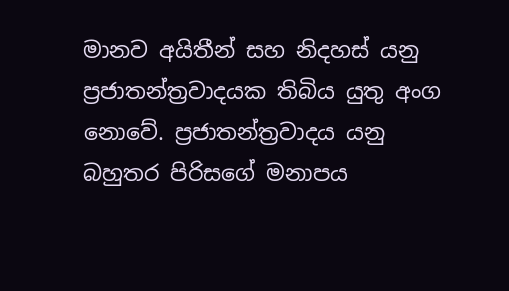මානව අයිතීන් සහ නිදහස් යනු ප්‍රජාතන්ත්‍රවාදයක තිබිය යුතු අංග නොවේ. ප්‍රජාතන්ත්‍රවාදය යනු බහුතර පිරිසගේ මනාපය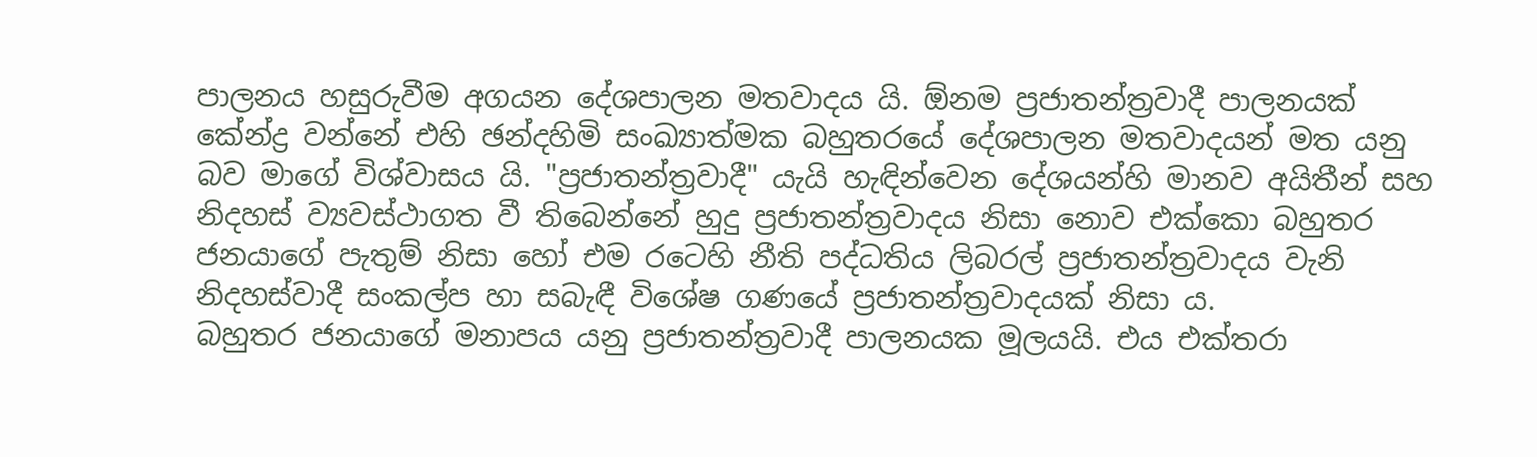පාලනය හසුරුවීම අගයන දේශපාලන මතවාදය යි. ඕනම ප්‍රජාතන්ත්‍රවාදී පාලනයක් කේන්ද්‍ර වන්නේ එහි ඡන්දහිමි සංඛ්‍යාත්මක බහුතරයේ දේශපාලන මතවාදයන් මත යනු බව මාගේ විශ්වාසය යි. "ප්‍රජාතන්ත්‍රවාදී" යැයි හැඳින්වෙන දේශයන්හි මානව අයිතීන් සහ නිදහස් ව්‍යවස්ථාගත වී තිබෙන්නේ හුදු ප්‍රජාතන්ත්‍රවාදය නිසා නොව එක්කො බහුතර ජනයාගේ පැතුම් නිසා හෝ එම රටෙහි නීති පද්ධතිය ලිබරල් ප්‍රජාතන්ත්‍රවාදය වැනි නිදහස්වාදී සංකල්ප හා සබැඳී විශේෂ ගණයේ ප්‍රජාතන්ත්‍රවාදයක් නිසා ය.
බහුතර ජනයාගේ මනාපය යනු ප්‍රජාතන්ත්‍රවාදී පාලනයක මූලයයි. එය එක්තරා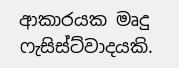ආකාරයක මෘදු ෆැසිස්ට්වාදයකි.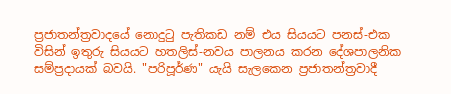ප්‍රජාතන්ත්‍රවාදයේ නොදුටු පැතිකඩ නම් එය සියයට පනස්-එක විසින් ඉතුරු සියයට හතලිස්-නවය පාලනය කරන දේශපාලනික සම්ප්‍රදායක් බවයි. "පරිපූර්ණ" යැයි සැලකෙන ප්‍රජාතන්ත්‍රවාදී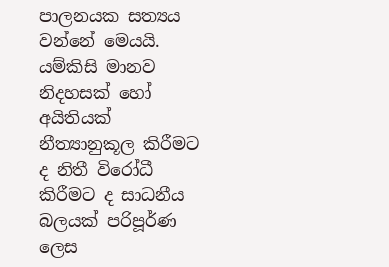පාලනයක සත්‍යය වන්නේ මෙයයි. යම්කිසි මානව නිදහසක් හෝ අයිතියක් නීත්‍යානුකූල කිරීමට ද නිතී විරෝධී කිරීමට ද සාධනීය බලයක් පරිපූර්ණ ලෙස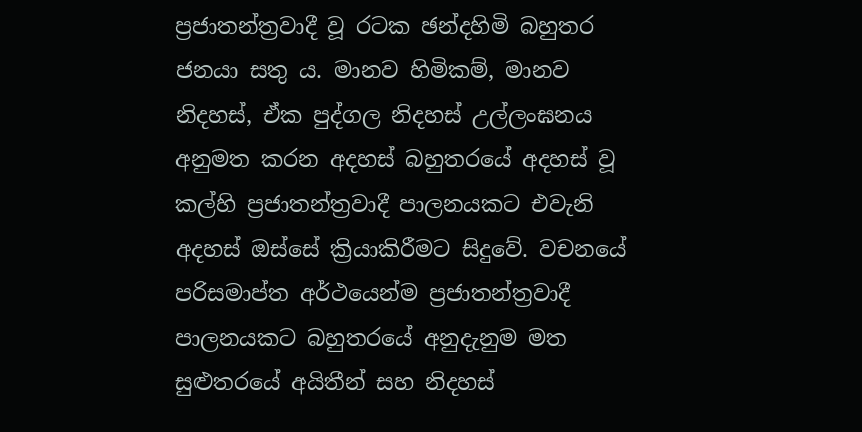ප්‍රජාතන්ත්‍රවාදී වූ රටක ඡන්දහිමි බහුතර ජනයා සතු ය. මානව හිමිකම්, මානව නිදහස්, ඒක පුද්ගල නිදහස් උල්ලංඝනය අනුමත කරන අදහස් බහුතරයේ අදහස් වූ කල්හි ප්‍රජාතන්ත්‍රවාදී පාලනයකට එවැනි අදහස් ඔස්සේ ක්‍රියාකිරීමට සිදුවේ. වචනයේ පරිසමාප්ත අර්ථයෙන්ම ප්‍රජාතන්ත්‍රවාදී පාලනයකට බහුතරයේ අනුදැනුම මත සුළුතරයේ අයිතීන් සහ නිදහස්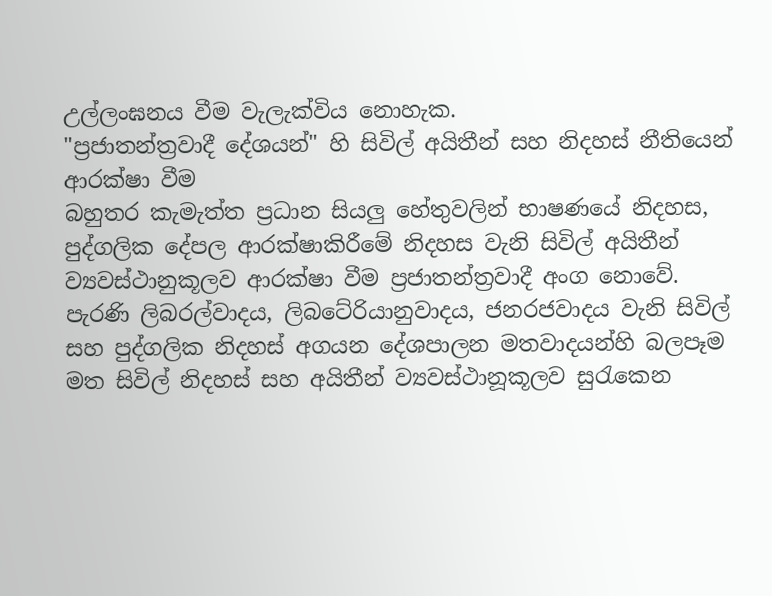උල්ලංඝනය වීම වැලැක්විය නොහැක.
"ප්‍රජාතන්ත්‍රවාදී දේශයන්" හි සිවිල් අයිතීන් සහ නිදහස් නීතියෙන් ආරක්ෂා වීම
බහුතර කැමැත්ත ප්‍රධාන සියලු හේතුවලින් භාෂණයේ නිදහස, පුද්ගලික දේපල ආරක්ෂාකිරීමේ නිදහස වැනි සිවිල් අයිතීන් ව්‍යවස්ථානුකූලව ආරක්ෂා වීම ප්‍රජාතන්ත්‍රවාදී අංග නොවේ. පැරණි ලිබරල්වාදය, ලිබටේරියානුවාදය, ජනරජවාදය වැනි සිවිල් සහ පුද්ගලික නිදහස් අගයන දේශපාලන මතවාදයන්හි බලපෑම මත සිවිල් නිදහස් සහ අයිතීන් ව්‍යවස්ථානූකූලව සුරැකෙන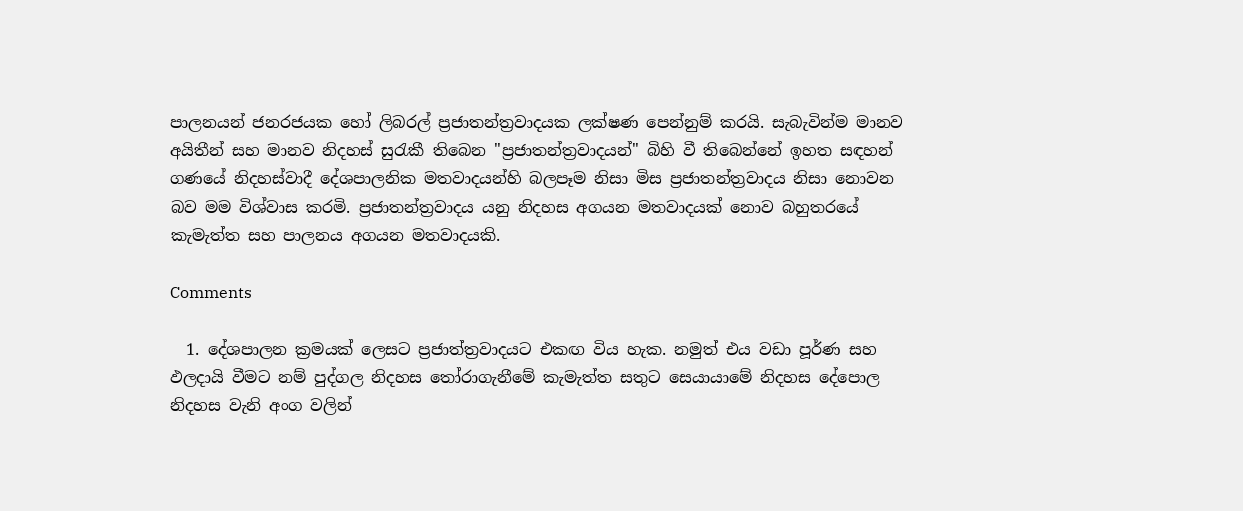පාලනයන් ජනරජයක හෝ ලිබරල් ප්‍රජාතන්ත්‍රවාදයක ලක්ෂණ පෙන්නුම් කරයි. සැබැවින්ම මානව අයිතීන් සහ මානව නිදහස් සුරැකී තිබෙන "ප්‍රජාතන්ත්‍රවාදයන්" බිහි වී තිබෙන්නේ ඉහත සඳහන් ගණයේ නිදහස්වාදී දේශපාලනික මතවාදයන්හි බලපෑම නිසා මිස ප්‍රජාතන්ත්‍රවාදය නිසා නොවන බව මම විශ්වාස කරමි. ප්‍රජාතන්ත්‍රවාදය යනු නිදහස අගයන මතවාදයක් නොව බහුතරයේ කැමැත්ත සහ පාලනය අගයන මතවාදයකි.

Comments

  1. දේශපාලන ක්‍රමයක් ලෙසට ප්‍රජාත්ත්‍රවාදයට එකඟ විය හැක. නමුත් එය වඩා පූර්ණ සහ ඵලදායි වීමට නම් පුද්ගල නිදහස තෝරාගැනීමේ කැමැත්ත සතුට සෙයායාමේ නිදහස දේපොල නිදහස වැනි අංග වලින්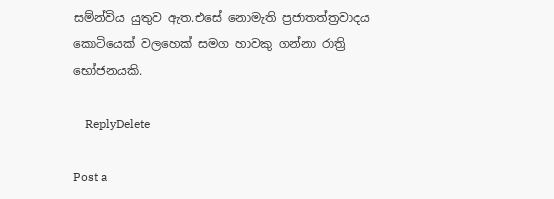සම්න්විය යුතුව ඇත.එසේ නොමැති ප්‍රජාතත්ත්‍රවාදය කොටියෙක් වලහෙක් සමග හාවකු ගන්නා රාත්‍රි භෝජනයකි.

    ReplyDelete

Post a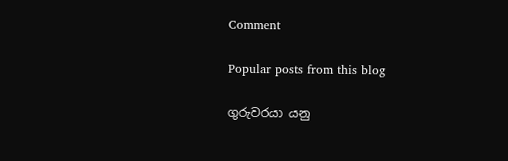Comment

Popular posts from this blog

ගුරුවරයා යනු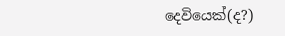දෙවියෙක්(ද?)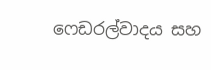ෆෙඩරල්වාදය සහ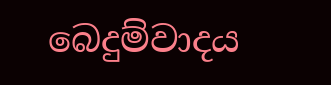බෙදුම්වාදය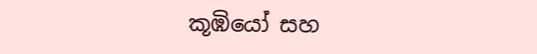කූඹියෝ සහ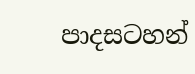පාදසටහන්